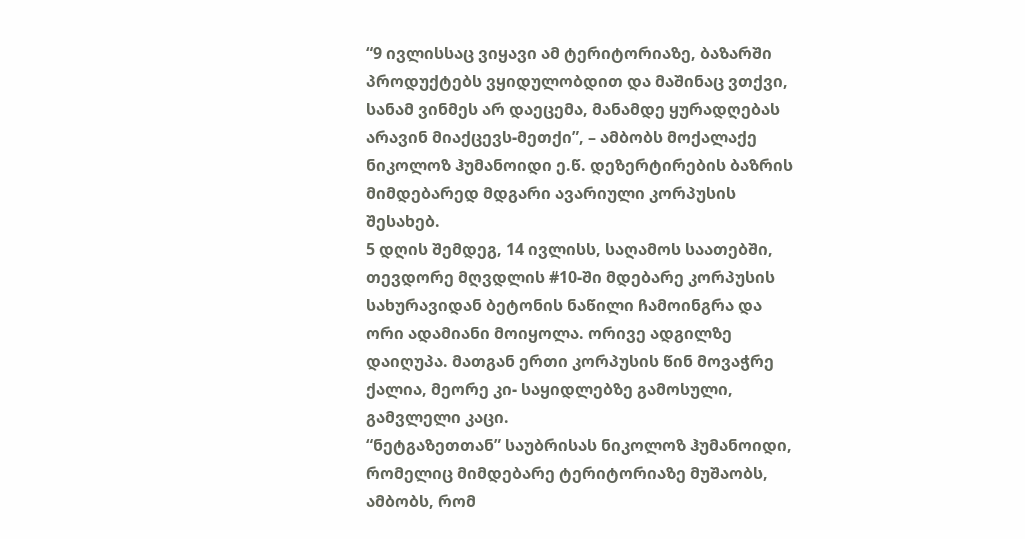“9 ივლისსაც ვიყავი ამ ტერიტორიაზე, ბაზარში პროდუქტებს ვყიდულობდით და მაშინაც ვთქვი, სანამ ვინმეს არ დაეცემა, მანამდე ყურადღებას არავინ მიაქცევს-მეთქი”, – ამბობს მოქალაქე ნიკოლოზ ჰუმანოიდი ე.წ. დეზერტირების ბაზრის მიმდებარედ მდგარი ავარიული კორპუსის შესახებ.
5 დღის შემდეგ, 14 ივლისს, საღამოს საათებში, თევდორე მღვდლის #10-ში მდებარე კორპუსის სახურავიდან ბეტონის ნაწილი ჩამოინგრა და ორი ადამიანი მოიყოლა. ორივე ადგილზე დაიღუპა. მათგან ერთი კორპუსის წინ მოვაჭრე ქალია, მეორე კი- საყიდლებზე გამოსული, გამვლელი კაცი.
“ნეტგაზეთთან” საუბრისას ნიკოლოზ ჰუმანოიდი, რომელიც მიმდებარე ტერიტორიაზე მუშაობს, ამბობს, რომ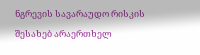ნგრევის სავარაუდო რისკის შესახებ არაერთხელ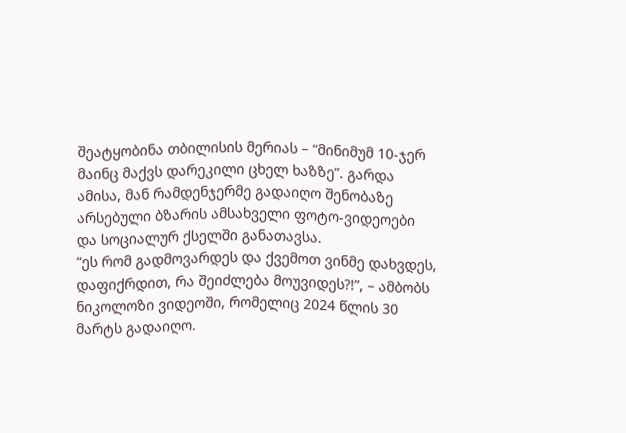შეატყობინა თბილისის მერიას – “მინიმუმ 10-ჯერ მაინც მაქვს დარეკილი ცხელ ხაზზე”. გარდა ამისა, მან რამდენჯერმე გადაიღო შენობაზე არსებული ბზარის ამსახველი ფოტო-ვიდეოები და სოციალურ ქსელში განათავსა.
“ეს რომ გადმოვარდეს და ქვემოთ ვინმე დახვდეს, დაფიქრდით, რა შეიძლება მოუვიდეს?!”, – ამბობს ნიკოლოზი ვიდეოში, რომელიც 2024 წლის 30 მარტს გადაიღო.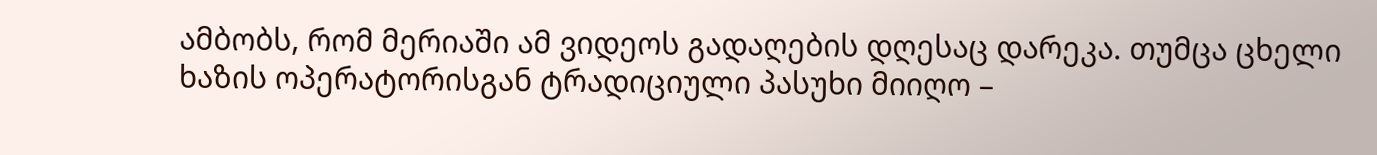ამბობს, რომ მერიაში ამ ვიდეოს გადაღების დღესაც დარეკა. თუმცა ცხელი ხაზის ოპერატორისგან ტრადიციული პასუხი მიიღო –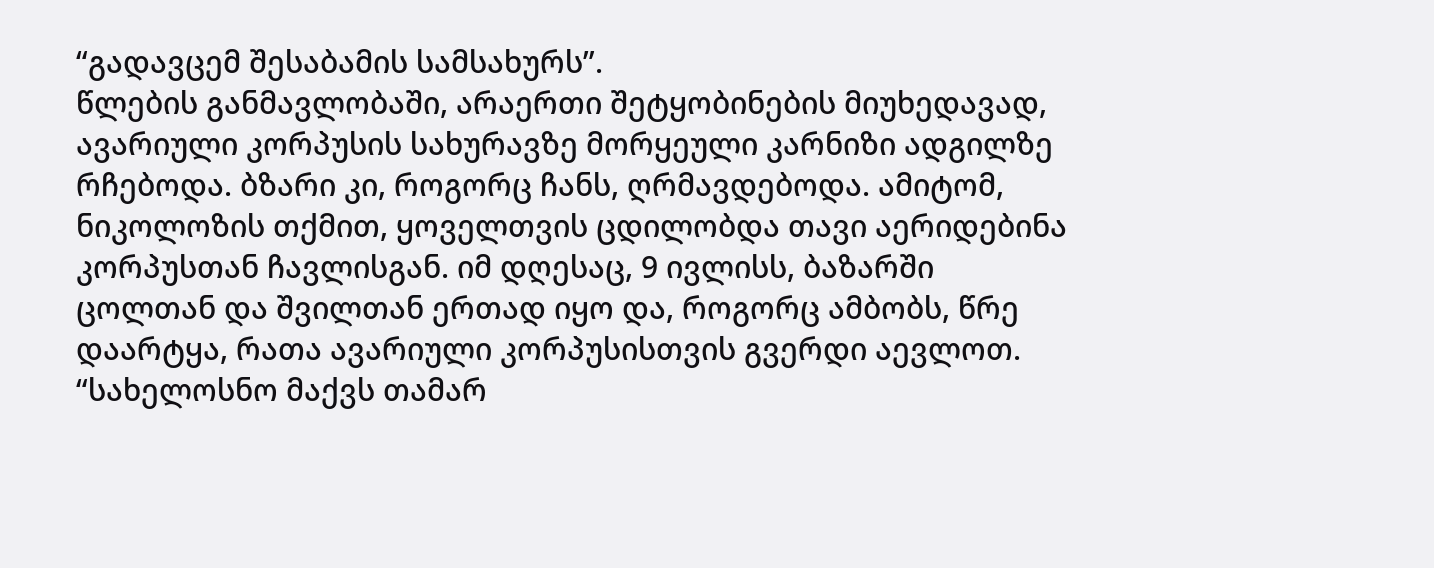“გადავცემ შესაბამის სამსახურს”.
წლების განმავლობაში, არაერთი შეტყობინების მიუხედავად, ავარიული კორპუსის სახურავზე მორყეული კარნიზი ადგილზე რჩებოდა. ბზარი კი, როგორც ჩანს, ღრმავდებოდა. ამიტომ, ნიკოლოზის თქმით, ყოველთვის ცდილობდა თავი აერიდებინა კორპუსთან ჩავლისგან. იმ დღესაც, 9 ივლისს, ბაზარში ცოლთან და შვილთან ერთად იყო და, როგორც ამბობს, წრე დაარტყა, რათა ავარიული კორპუსისთვის გვერდი აევლოთ.
“სახელოსნო მაქვს თამარ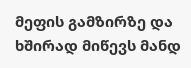მეფის გამზირზე და ხშირად მიწევს მანდ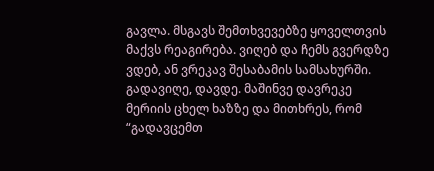გავლა. მსგავს შემთხვევებზე ყოველთვის მაქვს რეაგირება. ვიღებ და ჩემს გვერდზე ვდებ, ან ვრეკავ შესაბამის სამსახურში. გადავიღე, დავდე. მაშინვე დავრეკე მერიის ცხელ ხაზზე და მითხრეს, რომ “გადავცემთ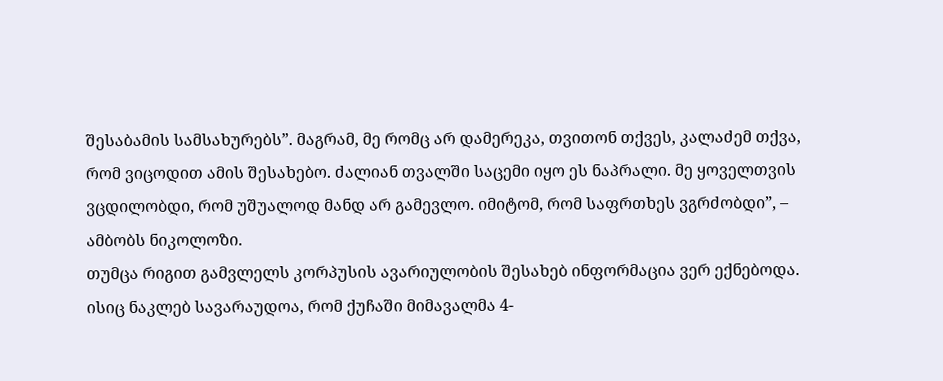შესაბამის სამსახურებს”. მაგრამ, მე რომც არ დამერეკა, თვითონ თქვეს, კალაძემ თქვა, რომ ვიცოდით ამის შესახებო. ძალიან თვალში საცემი იყო ეს ნაპრალი. მე ყოველთვის ვცდილობდი, რომ უშუალოდ მანდ არ გამევლო. იმიტომ, რომ საფრთხეს ვგრძობდი”, – ამბობს ნიკოლოზი.
თუმცა რიგით გამვლელს კორპუსის ავარიულობის შესახებ ინფორმაცია ვერ ექნებოდა. ისიც ნაკლებ სავარაუდოა, რომ ქუჩაში მიმავალმა 4-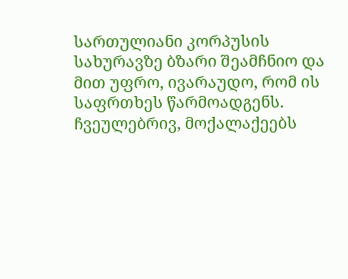სართულიანი კორპუსის სახურავზე ბზარი შეამჩნიო და მით უფრო, ივარაუდო, რომ ის საფრთხეს წარმოადგენს.
ჩვეულებრივ, მოქალაქეებს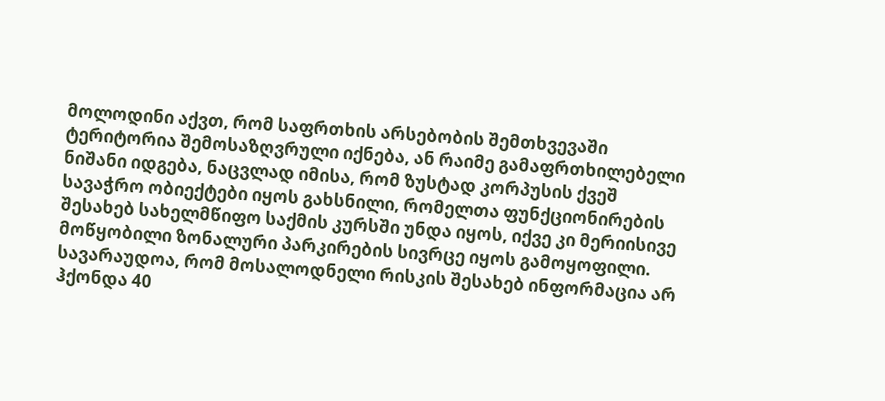მოლოდინი აქვთ, რომ საფრთხის არსებობის შემთხვევაში ტერიტორია შემოსაზღვრული იქნება, ან რაიმე გამაფრთხილებელი ნიშანი იდგება, ნაცვლად იმისა, რომ ზუსტად კორპუსის ქვეშ სავაჭრო ობიექტები იყოს გახსნილი, რომელთა ფუნქციონირების შესახებ სახელმწიფო საქმის კურსში უნდა იყოს, იქვე კი მერიისივე მოწყობილი ზონალური პარკირების სივრცე იყოს გამოყოფილი.
სავარაუდოა, რომ მოსალოდნელი რისკის შესახებ ინფორმაცია არ ჰქონდა 40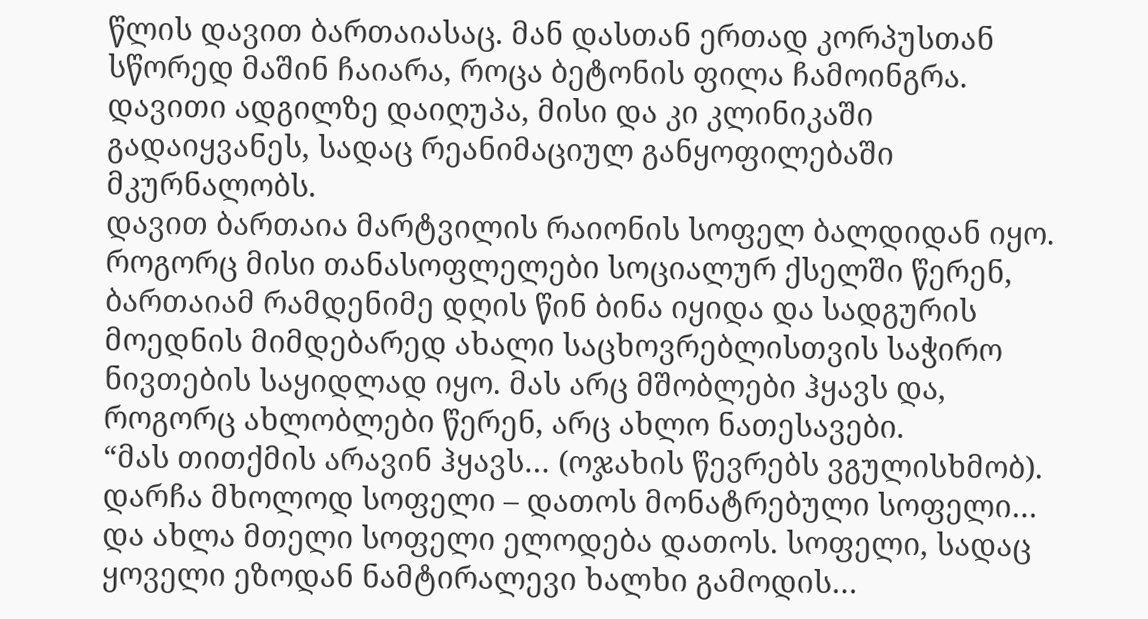წლის დავით ბართაიასაც. მან დასთან ერთად კორპუსთან სწორედ მაშინ ჩაიარა, როცა ბეტონის ფილა ჩამოინგრა. დავითი ადგილზე დაიღუპა, მისი და კი კლინიკაში გადაიყვანეს, სადაც რეანიმაციულ განყოფილებაში მკურნალობს.
დავით ბართაია მარტვილის რაიონის სოფელ ბალდიდან იყო. როგორც მისი თანასოფლელები სოციალურ ქსელში წერენ, ბართაიამ რამდენიმე დღის წინ ბინა იყიდა და სადგურის მოედნის მიმდებარედ ახალი საცხოვრებლისთვის საჭირო ნივთების საყიდლად იყო. მას არც მშობლები ჰყავს და, როგორც ახლობლები წერენ, არც ახლო ნათესავები.
“მას თითქმის არავინ ჰყავს… (ოჯახის წევრებს ვგულისხმობ). დარჩა მხოლოდ სოფელი – დათოს მონატრებული სოფელი… და ახლა მთელი სოფელი ელოდება დათოს. სოფელი, სადაც ყოველი ეზოდან ნამტირალევი ხალხი გამოდის…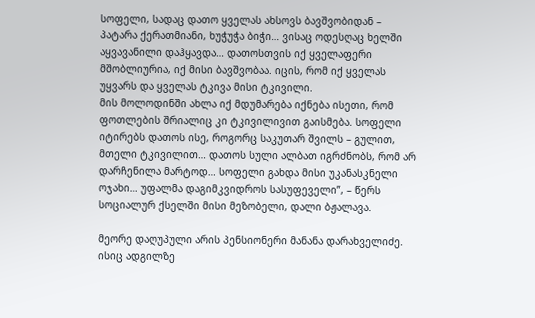სოფელი, სადაც დათო ყველას ახსოვს ბავშვობიდან – პატარა ქერათმიანი, ხუჭუჭა ბიჭი… ვისაც ოდესღაც ხელში აყვავანილი დაჰყავდა… დათოსთვის იქ ყველაფერი მშობლიურია, იქ მისი ბავშვობაა. იცის, რომ იქ ყველას უყვარს და ყველას ტკივა მისი ტკივილი.
მის მოლოდინში ახლა იქ მდუმარება იქნება ისეთი, რომ ფოთლების შრიალიც კი ტკივილივით გაისმება. სოფელი იტირებს დათოს ისე, როგორც საკუთარ შვილს – გულით, მთელი ტკივილით… დათოს სული ალბათ იგრძნობს, რომ არ დარჩენილა მარტოდ… სოფელი გახდა მისი უკანასკნელი ოჯახი… უფალმა დაგიმკვიდროს სასუფეველი”, – წერს სოციალურ ქსელში მისი მეზობელი, დალი ბჟალავა.

მეორე დაღუპული არის პენსიონერი მანანა დარახველიძე. ისიც ადგილზე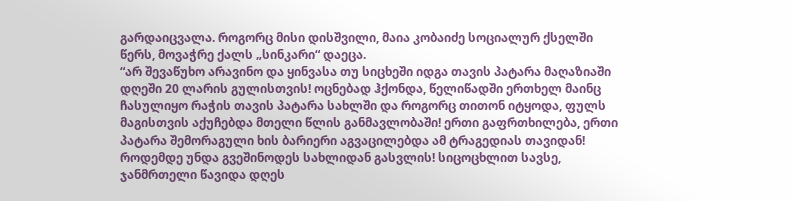გარდაიცვალა. როგორც მისი დისშვილი, მაია კობაიძე სოციალურ ქსელში წერს, მოვაჭრე ქალს „სინკარი“ დაეცა.
“არ შევაწუხო არავინო და ყინვასა თუ სიცხეში იდგა თავის პატარა მაღაზიაში დღეში 20 ლარის გულისთვის! ოცნებად ჰქონდა, წელიწადში ერთხელ მაინც ჩასულიყო რაჭის თავის პატარა სახლში და როგორც თითონ იტყოდა, ფულს მაგისთვის აქუჩებდა მთელი წლის განმავლობაში! ერთი გაფრთხილება, ერთი პატარა შემორაგული ხის ბარიერი აგვაცილებდა ამ ტრაგედიას თავიდან! როდემდე უნდა გვეშინოდეს სახლიდან გასვლის! სიცოცხლით სავსე, ჯანმრთელი წავიდა დღეს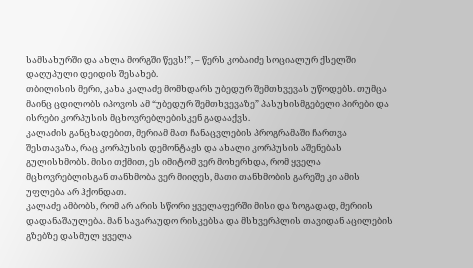სამსახურში და ახლა მორგში წევს!”, – წერს კობაიძე სოციალურ ქსელში დაღუპული დეიდის შესახებ.
თბილისის მერი, კახა კალაძე მომხდარს უბედურ შემთხვევას უწოდებს. თუმცა მაინც ცდილობს იპოვოს ამ “უბედურ შემთხვევაზე” პასუხისმგებელი პირები და ისრები კორპუსის მცხოვრებლებისკენ გადააქვს.
კალაძის განცხადებით, მერიამ მათ ჩანაცვლების პროგრამაში ჩართვა შესთავაზა, რაც კორპუსის დემონტაჟს და ახალი კორპუსის აშენებას გულისხმობს. მისი თქმით, ეს იმიტომ ვერ მოხერხდა, რომ ყველა მცხოვრებლისგან თანხმობა ვერ მიიღეს, მათი თანხმობის გარეშე კი ამის უფლება არ ჰქონდათ.
კალაძე ამბობს, რომ არ არის სწორი ყველაფერში მისი და ზოგადად, მერიის დადანაშაულება. მან სავარაუდო რისკებსა და მსხვერპლის თავიდან აცილების გზებზე დასმულ ყველა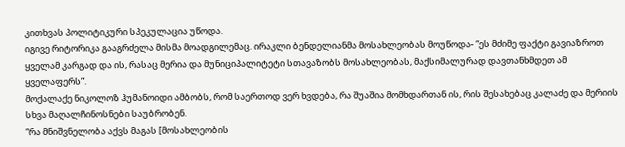კითხვას პოლიტიკური სპეკულაცია უწოდა.
იგივე რიტორიკა გააგრძელა მისმა მოადგილემაც. ირაკლი ბენდელიანმა მოსახლეობას მოუწოდა- “ეს მძიმე ფაქტი გავიაზროთ ყველამ კარგად და ის, რასაც მერია და მუნიციპალიტეტი სთავაზობს მოსახლეობას, მაქსიმალურად დავთანხმდეთ ამ ყველაფერს”.
მოქალაქე ნიკოლოზ ჰუმანოიდი ამბობს, რომ საერთოდ ვერ ხვდება, რა შუაშია მომხდართან ის, რის შესახებაც კალაძე და მერიის სხვა მაღალჩინოსნები საუბრობენ.
“რა მნიშვნელობა აქვს მაგას [მოსახლეობის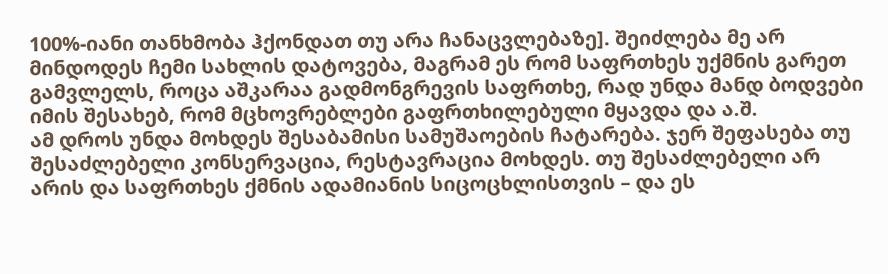100%-იანი თანხმობა ჰქონდათ თუ არა ჩანაცვლებაზე]. შეიძლება მე არ მინდოდეს ჩემი სახლის დატოვება, მაგრამ ეს რომ საფრთხეს უქმნის გარეთ გამვლელს, როცა აშკარაა გადმონგრევის საფრთხე, რად უნდა მანდ ბოდვები იმის შესახებ, რომ მცხოვრებლები გაფრთხილებული მყავდა და ა.შ.
ამ დროს უნდა მოხდეს შესაბამისი სამუშაოების ჩატარება. ჯერ შეფასება თუ შესაძლებელი კონსერვაცია, რესტავრაცია მოხდეს. თუ შესაძლებელი არ არის და საფრთხეს ქმნის ადამიანის სიცოცხლისთვის – და ეს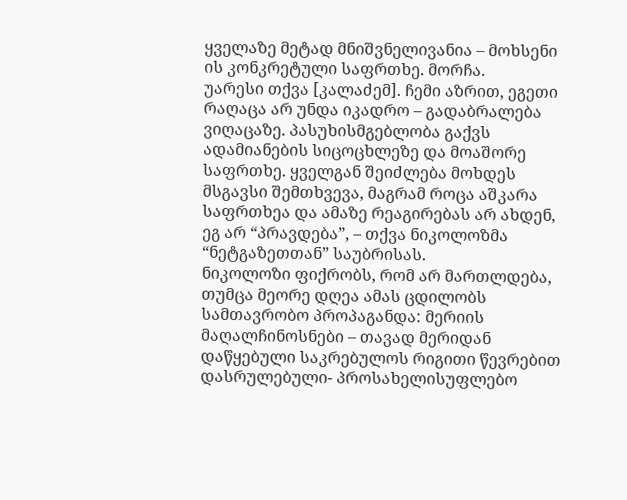ყველაზე მეტად მნიშვნელივანია – მოხსენი ის კონკრეტული საფრთხე. მორჩა.
უარესი თქვა [კალაძემ]. ჩემი აზრით, ეგეთი რაღაცა არ უნდა იკადრო – გადაბრალება ვიღაცაზე. პასუხისმგებლობა გაქვს ადამიანების სიცოცხლეზე და მოაშორე საფრთხე. ყველგან შეიძლება მოხდეს მსგავსი შემთხვევა, მაგრამ როცა აშკარა საფრთხეა და ამაზე რეაგირებას არ ახდენ, ეგ არ “პრავდება”, – თქვა ნიკოლოზმა “ნეტგაზეთთან” საუბრისას.
ნიკოლოზი ფიქრობს, რომ არ მართლდება, თუმცა მეორე დღეა ამას ცდილობს სამთავრობო პროპაგანდა: მერიის მაღალჩინოსნები – თავად მერიდან დაწყებული საკრებულოს რიგითი წევრებით დასრულებული- პროსახელისუფლებო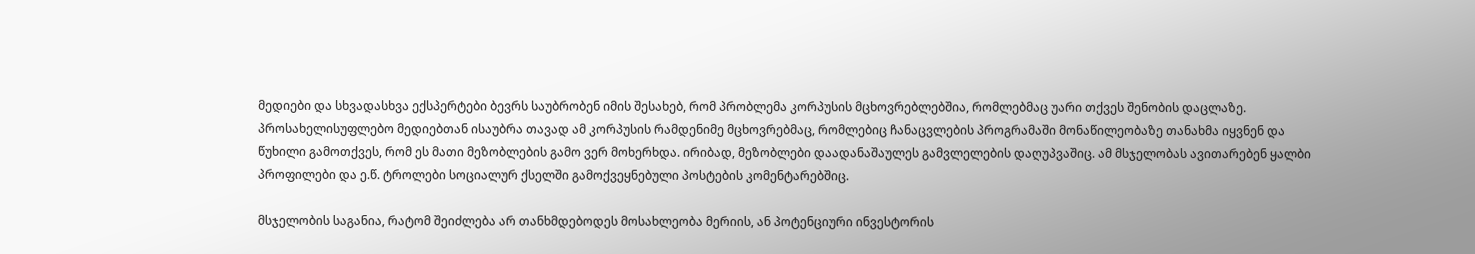მედიები და სხვადასხვა ექსპერტები ბევრს საუბრობენ იმის შესახებ, რომ პრობლემა კორპუსის მცხოვრებლებშია, რომლებმაც უარი თქვეს შენობის დაცლაზე. პროსახელისუფლებო მედიებთან ისაუბრა თავად ამ კორპუსის რამდენიმე მცხოვრებმაც, რომლებიც ჩანაცვლების პროგრამაში მონაწილეობაზე თანახმა იყვნენ და წუხილი გამოთქვეს, რომ ეს მათი მეზობლების გამო ვერ მოხერხდა. ირიბად, მეზობლები დაადანაშაულეს გამვლელების დაღუპვაშიც. ამ მსჯელობას ავითარებენ ყალბი პროფილები და ე.წ. ტროლები სოციალურ ქსელში გამოქვეყნებული პოსტების კომენტარებშიც.

მსჯელობის საგანია, რატომ შეიძლება არ თანხმდებოდეს მოსახლეობა მერიის, ან პოტენციური ინვესტორის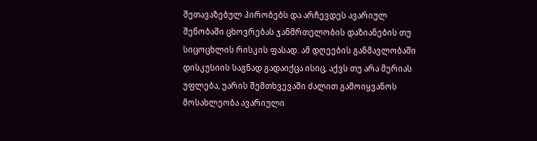შეთავაზებულ პირობებს და არჩევდეს ავარიულ შენობაში ცხოვრებას ჯანმრთელობის დაზიანების თუ სიცოცხლის რისკის ფასად. ამ დღეების განმავლობაში დისკუსიის საგნად გადაიქცა ისიც, აქვს თუ არა მერიას უფლება, უარის შემთხვევაში ძალით გამოიყვანოს მოსახლეობა ავარიული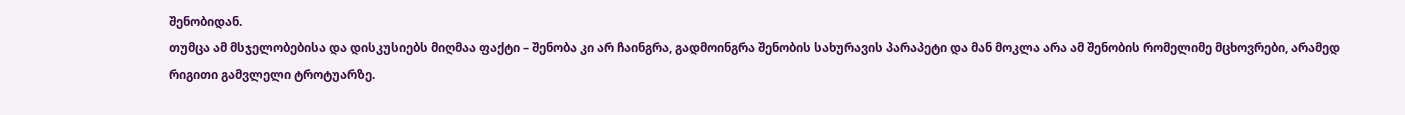შენობიდან.
თუმცა ამ მსჯელობებისა და დისკუსიებს მიღმაა ფაქტი – შენობა კი არ ჩაინგრა, გადმოინგრა შენობის სახურავის პარაპეტი და მან მოკლა არა ამ შენობის რომელიმე მცხოვრები, არამედ რიგითი გამვლელი ტროტუარზე.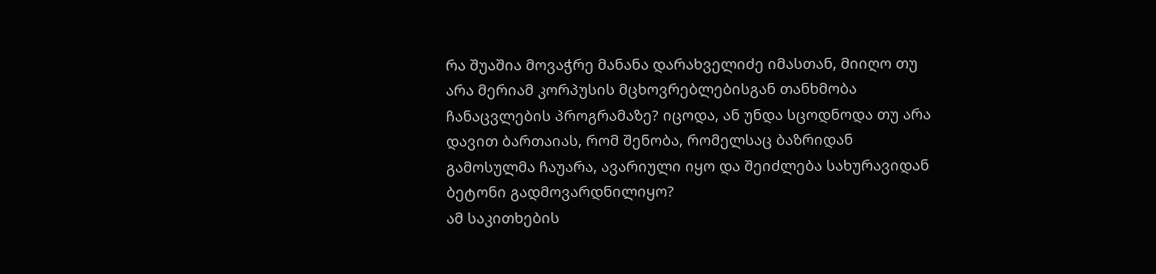რა შუაშია მოვაჭრე მანანა დარახველიძე იმასთან, მიიღო თუ არა მერიამ კორპუსის მცხოვრებლებისგან თანხმობა ჩანაცვლების პროგრამაზე? იცოდა, ან უნდა სცოდნოდა თუ არა დავით ბართაიას, რომ შენობა, რომელსაც ბაზრიდან გამოსულმა ჩაუარა, ავარიული იყო და შეიძლება სახურავიდან ბეტონი გადმოვარდნილიყო?
ამ საკითხების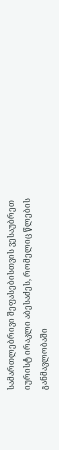სამართლებრივი შეფასებისთვის ვესაუბრეთ იურისტ ირაკლი აბესაძეს, რომელიც წლების განმავლობაში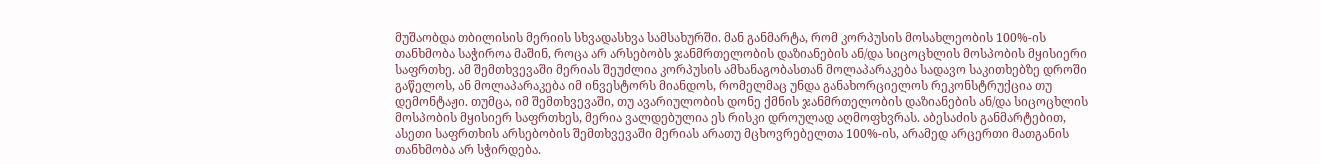მუშაობდა თბილისის მერიის სხვადასხვა სამსახურში. მან განმარტა, რომ კორპუსის მოსახლეობის 100%-ის თანხმობა საჭიროა მაშინ, როცა არ არსებობს ჯანმრთელობის დაზიანების ან/და სიცოცხლის მოსპობის მყისიერი საფრთხე. ამ შემთხვევაში მერიას შეუძლია კორპუსის ამხანაგობასთან მოლაპარაკება სადავო საკითხებზე დროში გაწელოს, ან მოლაპარაკება იმ ინვესტორს მიანდოს, რომელმაც უნდა განახორციელოს რეკონსტრუქცია თუ დემონტაჟი. თუმცა, იმ შემთხვევაში, თუ ავარიულობის დონე ქმნის ჯანმრთელობის დაზიანების ან/და სიცოცხლის მოსპობის მყისიერ საფრთხეს, მერია ვალდებულია ეს რისკი დროულად აღმოფხვრას. აბესაძის განმარტებით, ასეთი საფრთხის არსებობის შემთხვევაში მერიას არათუ მცხოვრებელთა 100%-ის, არამედ არცერთი მათგანის თანხმობა არ სჭირდება.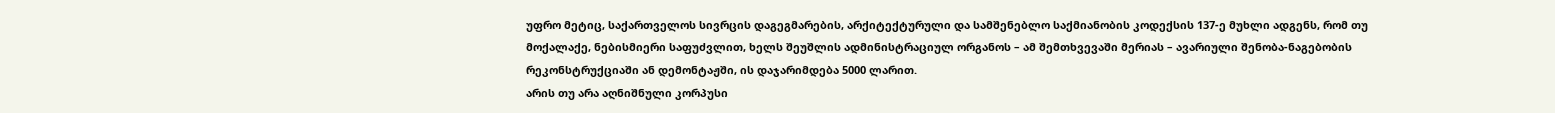უფრო მეტიც, საქართველოს სივრცის დაგეგმარების, არქიტექტურული და სამშენებლო საქმიანობის კოდექსის 137-ე მუხლი ადგენს, რომ თუ მოქალაქე, ნებისმიერი საფუძვლით, ხელს შეუშლის ადმინისტრაციულ ორგანოს – ამ შემთხვევაში მერიას – ავარიული შენობა-ნაგებობის რეკონსტრუქციაში ან დემონტაჟში, ის დაჯარიმდება 5000 ლარით.
არის თუ არა აღნიშნული კორპუსი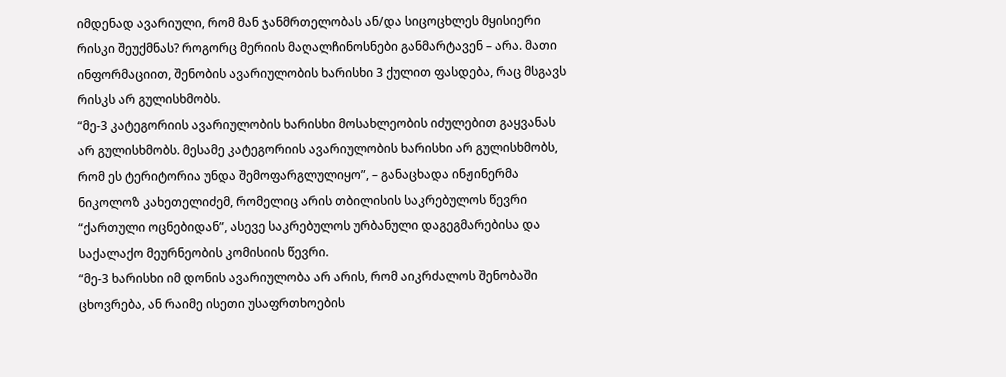იმდენად ავარიული, რომ მან ჯანმრთელობას ან/და სიცოცხლეს მყისიერი რისკი შეუქმნას? როგორც მერიის მაღალჩინოსნები განმარტავენ – არა. მათი ინფორმაციით, შენობის ავარიულობის ხარისხი 3 ქულით ფასდება, რაც მსგავს რისკს არ გულისხმობს.
“მე-3 კატეგორიის ავარიულობის ხარისხი მოსახლეობის იძულებით გაყვანას არ გულისხმობს. მესამე კატეგორიის ავარიულობის ხარისხი არ გულისხმობს, რომ ეს ტერიტორია უნდა შემოფარგლულიყო”, – განაცხადა ინჟინერმა ნიკოლოზ კახეთელიძემ, რომელიც არის თბილისის საკრებულოს წევრი “ქართული ოცნებიდან”, ასევე საკრებულოს ურბანული დაგეგმარებისა და საქალაქო მეურნეობის კომისიის წევრი.
“მე-3 ხარისხი იმ დონის ავარიულობა არ არის, რომ აიკრძალოს შენობაში ცხოვრება, ან რაიმე ისეთი უსაფრთხოების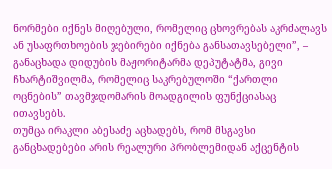ნორმები იქნეს მიღებული, რომელიც ცხოვრებას აკრძალავს ან უსაფრთხოების ჯებირები იქნება განსათავსებელი”, – განაცხადა დიდუბის მაჟორიტარმა დეპუტატმა, გივი ჩხარტიშვილმა, რომელიც საკრებულოში “ქართლი ოცნების” თავმჯდომარის მოადგილის ფუნქციასაც ითავსებს.
თუმცა ირაკლი აბესაძე აცხადებს, რომ მსგავსი განცხადებები არის რეალური პრობლემიდან აქცენტის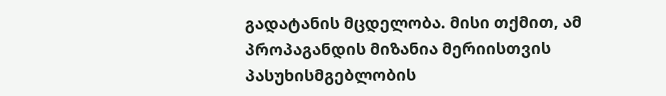გადატანის მცდელობა. მისი თქმით, ამ პროპაგანდის მიზანია მერიისთვის პასუხისმგებლობის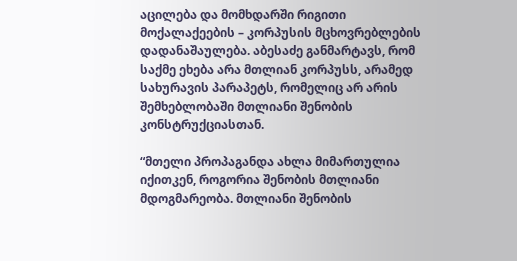აცილება და მომხდარში რიგითი მოქალაქეების – კორპუსის მცხოვრებლების დადანაშაულება. აბესაძე განმარტავს, რომ საქმე ეხება არა მთლიან კორპუსს, არამედ სახურავის პარაპეტს, რომელიც არ არის შემხებლობაში მთლიანი შენობის კონსტრუქციასთან.

“მთელი პროპაგანდა ახლა მიმართულია იქითკენ, როგორია შენობის მთლიანი მდოგმარეობა. მთლიანი შენობის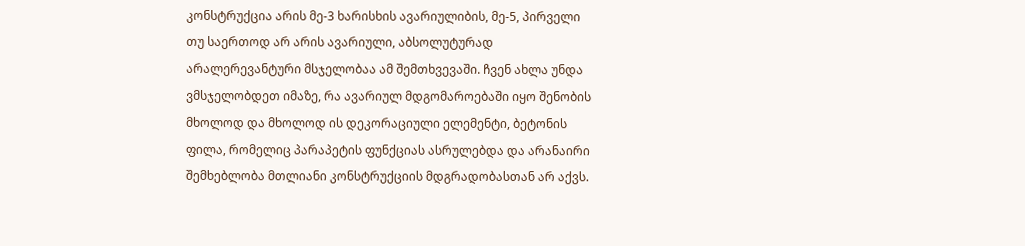კონსტრუქცია არის მე-3 ხარისხის ავარიულიბის, მე-5, პირველი თუ საერთოდ არ არის ავარიული, აბსოლუტურად არალერევანტური მსჯელობაა ამ შემთხვევაში. ჩვენ ახლა უნდა ვმსჯელობდეთ იმაზე, რა ავარიულ მდგომაროებაში იყო შენობის მხოლოდ და მხოლოდ ის დეკორაციული ელემენტი, ბეტონის ფილა, რომელიც პარაპეტის ფუნქციას ასრულებდა და არანაირი შემხებლობა მთლიანი კონსტრუქციის მდგრადობასთან არ აქვს.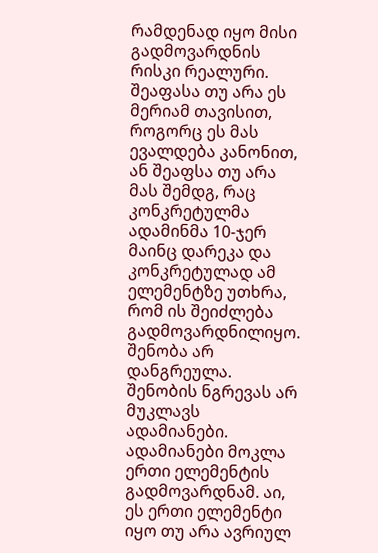რამდენად იყო მისი გადმოვარდნის რისკი რეალური. შეაფასა თუ არა ეს მერიამ თავისით, როგორც ეს მას ევალდება კანონით, ან შეაფსა თუ არა მას შემდგ, რაც კონკრეტულმა ადამინმა 10-ჯერ მაინც დარეკა და კონკრეტულად ამ ელემენტზე უთხრა, რომ ის შეიძლება გადმოვარდნილიყო.
შენობა არ დანგრეულა. შენობის ნგრევას არ მუკლავს ადამიანები. ადამიანები მოკლა ერთი ელემენტის გადმოვარდნამ. აი, ეს ერთი ელემენტი იყო თუ არა ავრიულ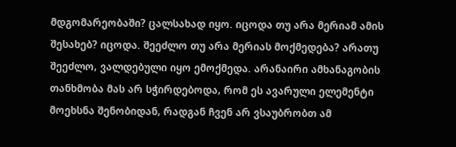მდგომარეობაში? ცალსახად იყო. იცოდა თუ არა მერიამ ამის შესახებ? იცოდა. შეეძლო თუ არა მერიას მოქმედება? არათუ შეეძლო, ვალდებული იყო ემოქმედა. არანაირი ამხანაგობის თანხმობა მას არ სჭირდებოდა, რომ ეს ავარული ელემენტი მოეხსნა შენობიდან, რადგან ჩვენ არ ვსაუბრობთ ამ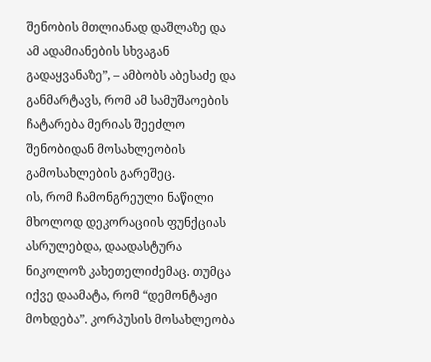შენობის მთლიანად დაშლაზე და ამ ადამიანების სხვაგან გადაყვანაზე”, – ამბობს აბესაძე და განმარტავს, რომ ამ სამუშაოების ჩატარება მერიას შეეძლო შენობიდან მოსახლეობის გამოსახლების გარეშეც.
ის, რომ ჩამონგრეული ნაწილი მხოლოდ დეკორაციის ფუნქციას ასრულებდა, დაადასტურა ნიკოლოზ კახეთელიძემაც. თუმცა იქვე დაამატა, რომ “დემონტაჟი მოხდება”. კორპუსის მოსახლეობა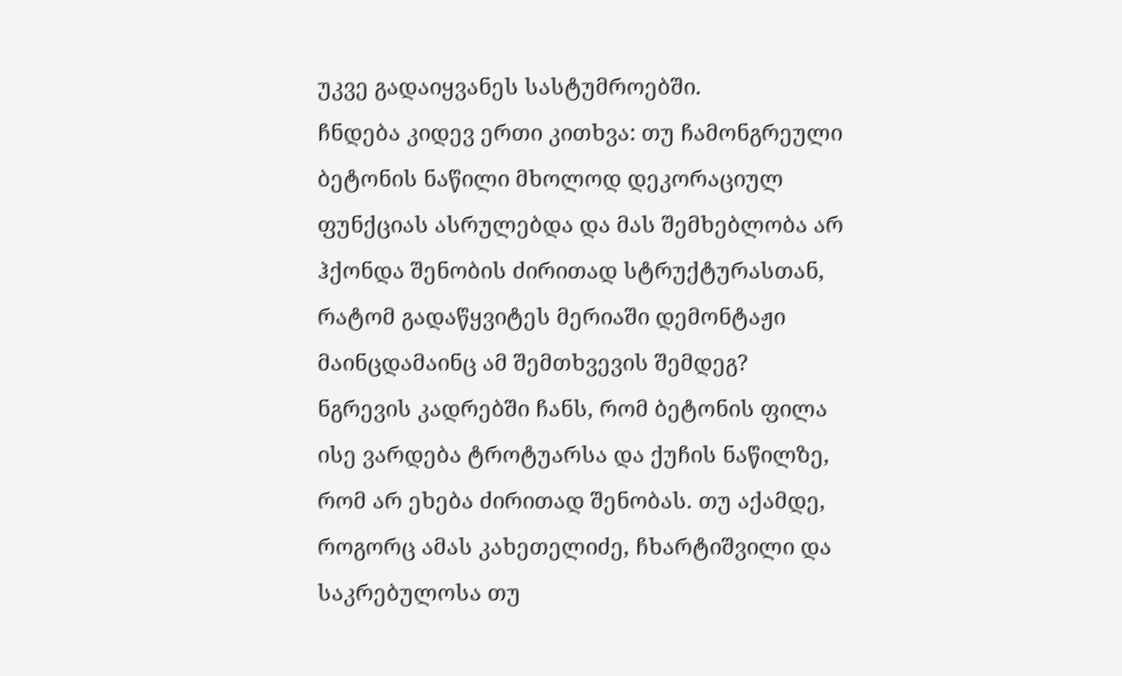უკვე გადაიყვანეს სასტუმროებში.
ჩნდება კიდევ ერთი კითხვა: თუ ჩამონგრეული ბეტონის ნაწილი მხოლოდ დეკორაციულ ფუნქციას ასრულებდა და მას შემხებლობა არ ჰქონდა შენობის ძირითად სტრუქტურასთან, რატომ გადაწყვიტეს მერიაში დემონტაჟი მაინცდამაინც ამ შემთხვევის შემდეგ?
ნგრევის კადრებში ჩანს, რომ ბეტონის ფილა ისე ვარდება ტროტუარსა და ქუჩის ნაწილზე, რომ არ ეხება ძირითად შენობას. თუ აქამდე, როგორც ამას კახეთელიძე, ჩხარტიშვილი და საკრებულოსა თუ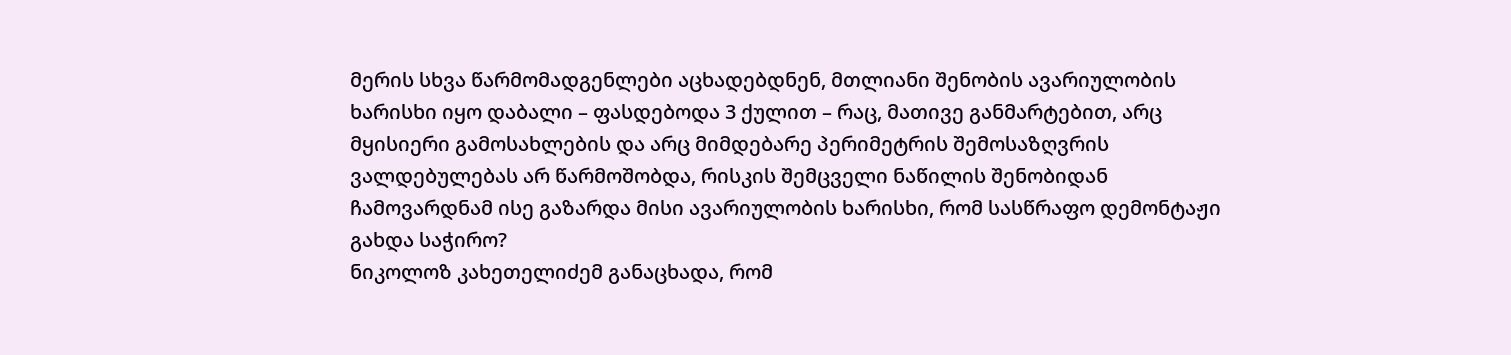მერის სხვა წარმომადგენლები აცხადებდნენ, მთლიანი შენობის ავარიულობის ხარისხი იყო დაბალი – ფასდებოდა 3 ქულით – რაც, მათივე განმარტებით, არც მყისიერი გამოსახლების და არც მიმდებარე პერიმეტრის შემოსაზღვრის ვალდებულებას არ წარმოშობდა, რისკის შემცველი ნაწილის შენობიდან ჩამოვარდნამ ისე გაზარდა მისი ავარიულობის ხარისხი, რომ სასწრაფო დემონტაჟი გახდა საჭირო?
ნიკოლოზ კახეთელიძემ განაცხადა, რომ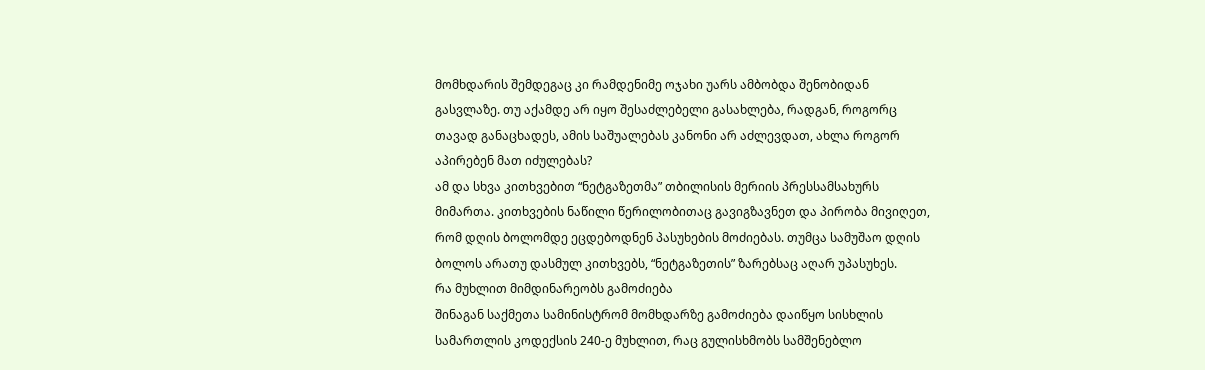მომხდარის შემდეგაც კი რამდენიმე ოჯახი უარს ამბობდა შენობიდან გასვლაზე. თუ აქამდე არ იყო შესაძლებელი გასახლება, რადგან, როგორც თავად განაცხადეს, ამის საშუალებას კანონი არ აძლევდათ, ახლა როგორ აპირებენ მათ იძულებას?
ამ და სხვა კითხვებით “ნეტგაზეთმა” თბილისის მერიის პრესსამსახურს მიმართა. კითხვების ნაწილი წერილობითაც გავიგზავნეთ და პირობა მივიღეთ, რომ დღის ბოლომდე ეცდებოდნენ პასუხების მოძიებას. თუმცა სამუშაო დღის ბოლოს არათუ დასმულ კითხვებს, “ნეტგაზეთის” ზარებსაც აღარ უპასუხეს.
რა მუხლით მიმდინარეობს გამოძიება
შინაგან საქმეთა სამინისტრომ მომხდარზე გამოძიება დაიწყო სისხლის სამართლის კოდექსის 240-ე მუხლით, რაც გულისხმობს სამშენებლო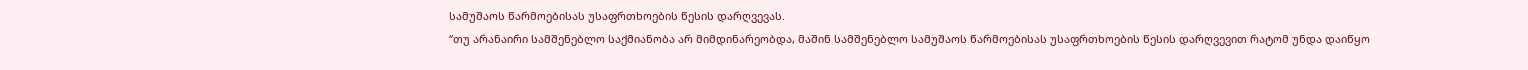სამუშაოს წარმოებისას უსაფრთხოების წესის დარღვევას.
“თუ არანაირი სამშენებლო საქმიანობა არ მიმდინარეობდა, მაშინ სამშენებლო სამუშაოს წარმოებისას უსაფრთხოების წესის დარღვევით რატომ უნდა დაიწყო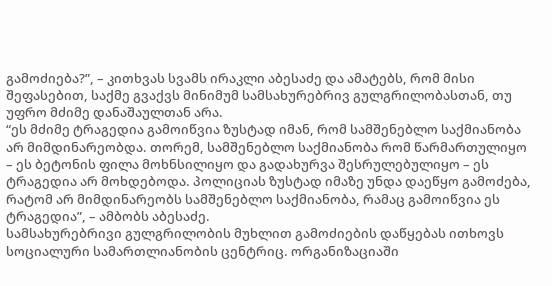გამოძიება?”, – კითხვას სვამს ირაკლი აბესაძე და ამატებს, რომ მისი შეფასებით, საქმე გვაქვს მინიმუმ სამსახურებრივ გულგრილობასთან, თუ უფრო მძიმე დანაშაულთან არა.
“ეს მძიმე ტრაგედია გამოიწვია ზუსტად იმან, რომ სამშენებლო საქმიანობა არ მიმდინარეობდა. თორემ, სამშენებლო საქმიანობა რომ წარმართულიყო – ეს ბეტონის ფილა მოხნსილიყო და გადახურვა შესრულებულიყო – ეს ტრაგედია არ მოხდებოდა. პოლიციას ზუსტად იმაზე უნდა დაეწყო გამოძება, რატომ არ მიმდინარეობს სამშენებლო საქმიანობა, რამაც გამოიწვია ეს ტრაგედია”, – ამბობს აბესაძე.
სამსახურებრივი გულგრილობის მუხლით გამოძიების დაწყებას ითხოვს სოციალური სამართლიანობის ცენტრიც. ორგანიზაციაში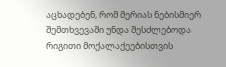აცხადებენ, რომ მერიას ნებისმიერ შემთხვევაში უნდა შესძლებოდა რიგითი მოქალაქეებისთვის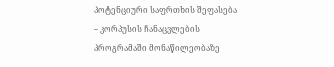პოტენციური საფრთხის შეფასება – კორპუსის ჩანაცვლების პროგრამაში მონაწილეობაზე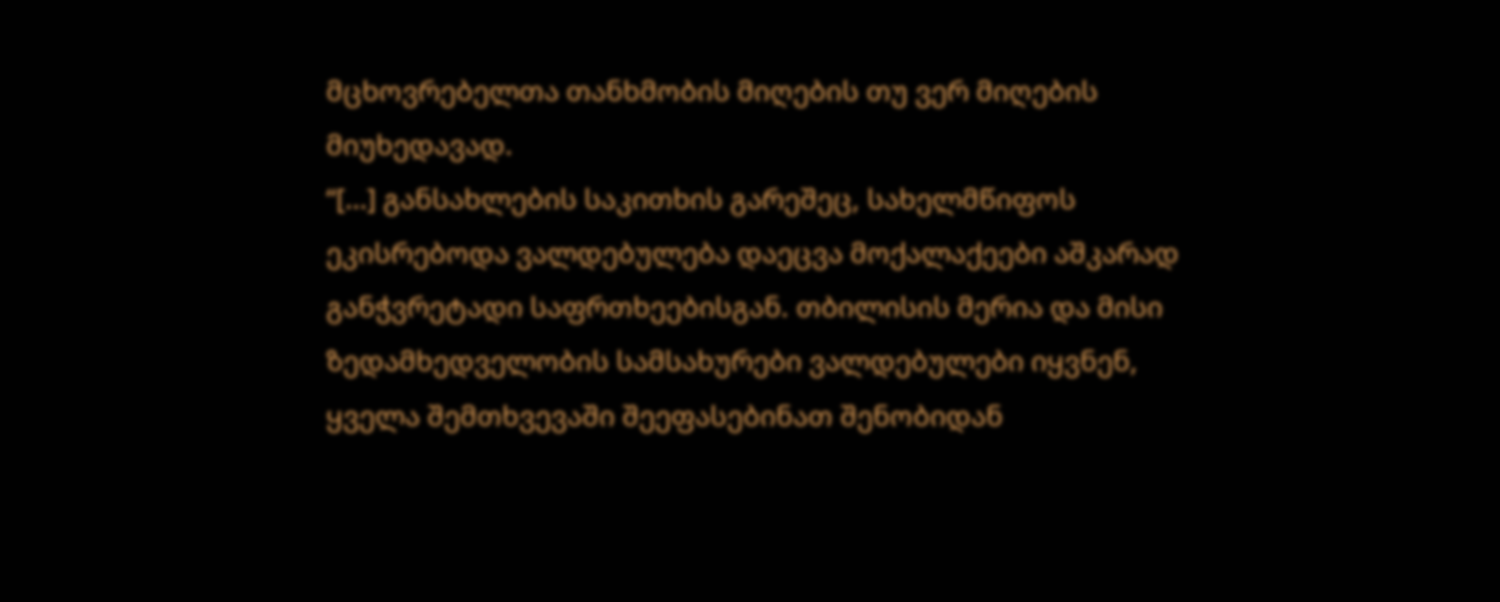მცხოვრებელთა თანხმობის მიღების თუ ვერ მიღების მიუხედავად.
“[…] განსახლების საკითხის გარეშეც, სახელმწიფოს ეკისრებოდა ვალდებულება დაეცვა მოქალაქეები აშკარად განჭვრეტადი საფრთხეებისგან. თბილისის მერია და მისი ზედამხედველობის სამსახურები ვალდებულები იყვნენ, ყველა შემთხვევაში შეეფასებინათ შენობიდან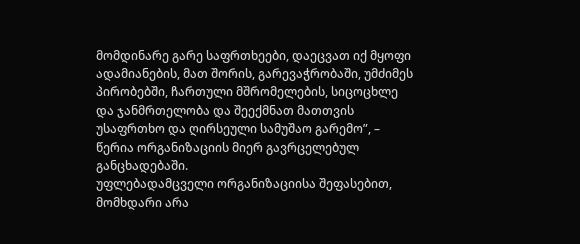მომდინარე გარე საფრთხეები, დაეცვათ იქ მყოფი ადამიანების, მათ შორის, გარევაჭრობაში, უმძიმეს პირობებში, ჩართული მშრომელების, სიცოცხლე და ჯანმრთელობა და შეექმნათ მათთვის უსაფრთხო და ღირსეული სამუშაო გარემო”, – წერია ორგანიზაციის მიერ გავრცელებულ განცხადებაში.
უფლებადამცველი ორგანიზაციისა შეფასებით, მომხდარი არა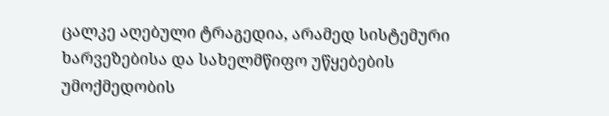ცალკე აღებული ტრაგედია, არამედ სისტემური ხარვეზებისა და სახელმწიფო უწყებების უმოქმედობის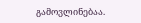გამოვლინებაა.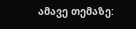ამავე თემაზე: